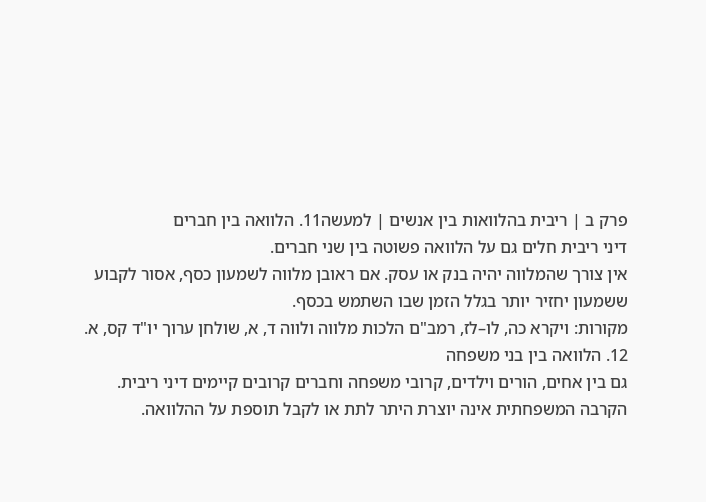פרק ב | ריבית בהלוואות בין אנשים | למעשה11. הלוואה בין חברים
דיני ריבית חלים גם על הלוואה פשוטה בין שני חברים.
אין צורך שהמלווה יהיה בנק או עסק. אם ראובן מלווה לשמעון כסף, אסור לקבוע ששמעון יחזיר יותר בגלל הזמן שבו השתמש בכסף.
מקורות: ויקרא כה, לו–לז, רמב"ם הלכות מלווה ולווה ד, א, שולחן ערוך יו"ד קס, א.
12. הלוואה בין בני משפחה
גם בין אחים, הורים וילדים, קרובי משפחה וחברים קרובים קיימים דיני ריבית.
הקרבה המשפחתית אינה יוצרת היתר לתת או לקבל תוספת על ההלוואה.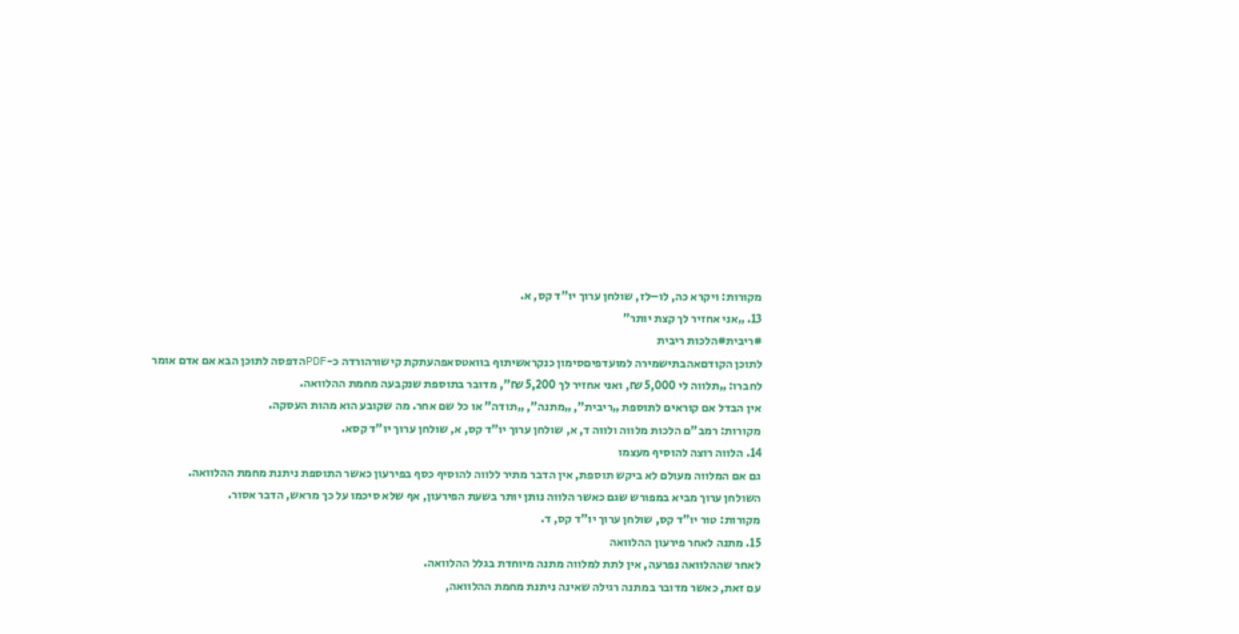מקורות: ויקרא כה, לו–לז, שולחן ערוך יו"ד קס, א.
13. „אני אחזיר לך קצת יותר”
#ריבית#הלכות ריבית
לתוכן הקודםאהבתישמירה למועדפיםסימון כנקראשיתוף בוואטסאפהעתקת קישורהורדה כ-PDFהדפסה לתוכן הבא אם אדם אומר לחברו: „תלווה לי 5,000 ₪, ואני אחזיר לך 5,200 ₪”, מדובר בתוספת שנקבעה מחמת ההלוואה.
אין הבדל אם קוראים לתוספת „ריבית”, „מתנה”, „תודה” או כל שם אחר. מה שקובע הוא מהות העסקה.
מקורות: רמב"ם הלכות מלווה ולווה ד, א, שולחן ערוך יו"ד קס, א, שולחן ערוך יו"ד קסא.
14. הלווה רוצה להוסיף מעצמו
גם אם המלווה מעולם לא ביקש תוספת, אין הדבר מתיר ללווה להוסיף כסף בפירעון כאשר התוספת ניתנת מחמת ההלוואה.
השולחן ערוך מביא במפורש שגם כאשר הלווה נותן יותר בשעת הפירעון, אף שלא סיכמו על כך מראש, הדבר אסור.
מקורות: טור יו"ד קס, שולחן ערוך יו"ד קס, ד.
15. מתנה לאחר פירעון ההלוואה
לאחר שההלוואה נפרעה, אין לתת למלווה מתנה מיוחדת בגלל ההלוואה.
עם זאת, כאשר מדובר במתנה רגילה שאינה ניתנת מחמת ההלוואה,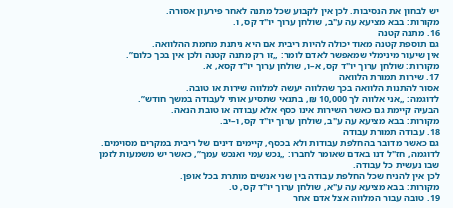יש לבחון את הנסיבות. לכן אין לקבוע שכל מתנה לאחר פירעון אסורה.
מקורות: בבא מציעא עה ע"ב, שולחן ערוך יו"ד קס, ו.
16. מתנה קטנה
גם תוספת קטנה מאוד יכולה להיות ריבית אם היא ניתנת מחמת ההלוואה.
אין שיעור מינימלי שמאפשר לאדם לומר: „זו רק מתנה קטנה ולכן אין בכך כלום”.
מקורות: שולחן ערוך יו"ד קס, א–ו, שולחן ערוך יו"ד קסא, א.
17. שירות תמורת הלוואה
אסור להתנות הלוואה בכך שהלווה יעשה למלווה שירות או טובה.
לדוגמה: „אני אלווה לך 10,000 ₪, בתנאי שתסיע אותי לעבודה במשך חודש”.
הבעיה קיימת גם כאשר השירות אינו כסף אלא עבודה או טובת הנאה.
מקורות: בבא מציעא עה ע"ב, שולחן ערוך יו"ד קס, ו–יב.
18. עבודה תמורת עבודה
גם כאשר מדובר בהחלפת עבודות ולא בכסף, קיימים דינים של ריבית במקרים מסוימים.
לדוגמה, חז"ל דנו באדם שאומר לחברו: „נכש עמי ואנכש עמך”, כאשר יש משמעות לזמן שבו נעשית כל עבודה.
לכן אין להניח שכל החלפת עבודה בין שני אנשים מותרת בכל אופן.
מקורות: בבא מציעא עה ע"א, שולחן ערוך יו"ד קס, ט.
19. טובה עבור המלווה אצל אדם אחר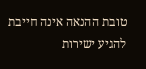טובת ההנאה אינה חייבת להגיע ישירות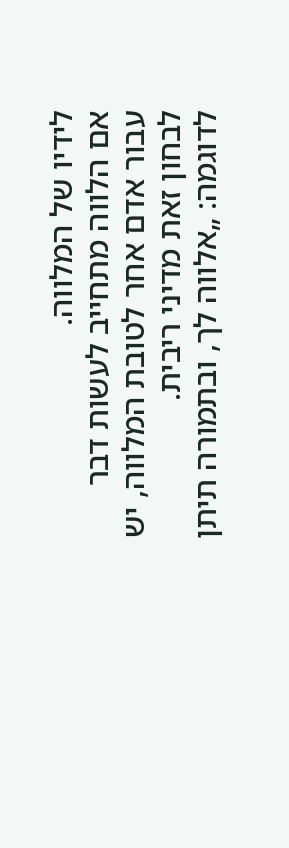לידיו של המלווה.
אם הלווה מתחייב לעשות דבר עבור אדם אחר לטובת המלווה, יש לבחון זאת מדיני ריבית.
לדוגמה: „אלווה לך, ובתמורה תיתן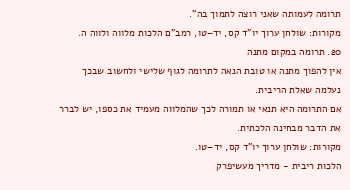תרומה לעמותה שאני רוצה לתמוך בה”.
מקורות: שולחן ערוך יו"ד קס, יד–טו, רמב"ם הלכות מלווה ולווה ה.
20. תרומה במקום מתנה
אין להפוך מתנה או טובת הנאה לתרומה לגוף שלישי ולחשוב שבכך נעלמה שאלת הריבית.
אם התרומה היא תנאי או תמורה לכך שהמלווה מעמיד את כספו, יש לברר את הדבר מבחינה הלכתית.
מקורות: שולחן ערוך יו"ד קס, יד–טו.
הלכות ריבית - מדריך מעשיפרק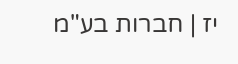יז | חברות בע"מ